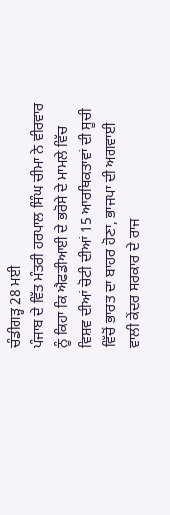ਚੰਡੀਗੜ੍ਹ 28 ਮਈ
ਪੰਜਾਬ ਦੇ ਵਿੱਤ ਮੰਤਰੀ ਹਰਪਾਲ ਸਿੰਘ ਚੀਮਾ ਨੇ ਵੀਰਵਾਰ ਨੂੰ ਕਿਹਾ ਕਿ ਐਫਡੀਆਈ ਦੇ ਭਰੋਸੇ ਦੇ ਮਾਮਲੇ ਵਿੱਚ ਵਿਸ਼ਵ ਦੀਆਂ ਚੋਟੀ ਦੀਆਂ 15 ਆਰਥਿਕਤਾਵਾਂ ਦੀ ਸੂਚੀ ਵਿੱਚੋਂ ਭਾਰਤ ਦਾ ਬਾਹਰ ਹੋਣਾ, ਭਾਜਪਾ ਦੀ ਅਗਵਾਈ ਵਾਲੀ ਕੇਂਦਰ ਸਰਕਾਰ ਦੇ ਰਾਜ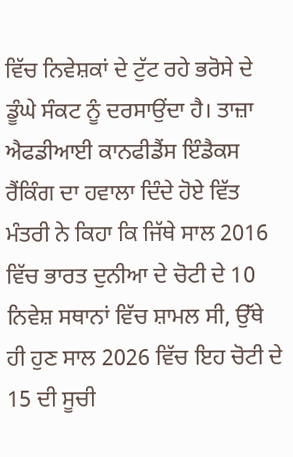ਵਿੱਚ ਨਿਵੇਸ਼ਕਾਂ ਦੇ ਟੁੱਟ ਰਹੇ ਭਰੋਸੇ ਦੇ ਡੂੰਘੇ ਸੰਕਟ ਨੂੰ ਦਰਸਾਉਂਦਾ ਹੈ। ਤਾਜ਼ਾ ਐਫਡੀਆਈ ਕਾਨਫੀਡੈਂਸ ਇੰਡੈਕਸ ਰੈਂਕਿੰਗ ਦਾ ਹਵਾਲਾ ਦਿੰਦੇ ਹੋਏ ਵਿੱਤ ਮੰਤਰੀ ਨੇ ਕਿਹਾ ਕਿ ਜਿੱਥੇ ਸਾਲ 2016 ਵਿੱਚ ਭਾਰਤ ਦੁਨੀਆ ਦੇ ਚੋਟੀ ਦੇ 10 ਨਿਵੇਸ਼ ਸਥਾਨਾਂ ਵਿੱਚ ਸ਼ਾਮਲ ਸੀ, ਉੱਥੇ ਹੀ ਹੁਣ ਸਾਲ 2026 ਵਿੱਚ ਇਹ ਚੋਟੀ ਦੇ 15 ਦੀ ਸੂਚੀ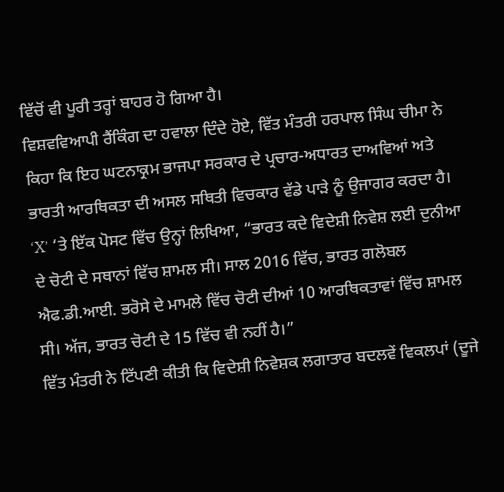ਵਿੱਚੋਂ ਵੀ ਪੂਰੀ ਤਰ੍ਹਾਂ ਬਾਹਰ ਹੋ ਗਿਆ ਹੈ।
ਵਿਸ਼ਵਵਿਆਪੀ ਰੈਂਕਿੰਗ ਦਾ ਹਵਾਲਾ ਦਿੰਦੇ ਹੋਏ, ਵਿੱਤ ਮੰਤਰੀ ਹਰਪਾਲ ਸਿੰਘ ਚੀਮਾ ਨੇ ਕਿਹਾ ਕਿ ਇਹ ਘਟਨਾਕ੍ਰਮ ਭਾਜਪਾ ਸਰਕਾਰ ਦੇ ਪ੍ਰਚਾਰ-ਅਧਾਰਤ ਦਾਅਵਿਆਂ ਅਤੇ ਭਾਰਤੀ ਆਰਥਿਕਤਾ ਦੀ ਅਸਲ ਸਥਿਤੀ ਵਿਚਕਾਰ ਵੱਡੇ ਪਾੜੇ ਨੂੰ ਉਜਾਗਰ ਕਰਦਾ ਹੈ। ‘X’ ‘ਤੇ ਇੱਕ ਪੋਸਟ ਵਿੱਚ ਉਨ੍ਹਾਂ ਲਿਖਿਆ, “ਭਾਰਤ ਕਦੇ ਵਿਦੇਸ਼ੀ ਨਿਵੇਸ਼ ਲਈ ਦੁਨੀਆ ਦੇ ਚੋਟੀ ਦੇ ਸਥਾਨਾਂ ਵਿੱਚ ਸ਼ਾਮਲ ਸੀ। ਸਾਲ 2016 ਵਿੱਚ, ਭਾਰਤ ਗਲੋਬਲ ਐਫ.ਡੀ.ਆਈ. ਭਰੋਸੇ ਦੇ ਮਾਮਲੇ ਵਿੱਚ ਚੋਟੀ ਦੀਆਂ 10 ਆਰਥਿਕਤਾਵਾਂ ਵਿੱਚ ਸ਼ਾਮਲ ਸੀ। ਅੱਜ, ਭਾਰਤ ਚੋਟੀ ਦੇ 15 ਵਿੱਚ ਵੀ ਨਹੀਂ ਹੈ।”
ਵਿੱਤ ਮੰਤਰੀ ਨੇ ਟਿੱਪਣੀ ਕੀਤੀ ਕਿ ਵਿਦੇਸ਼ੀ ਨਿਵੇਸ਼ਕ ਲਗਾਤਾਰ ਬਦਲਵੇਂ ਵਿਕਲਪਾਂ (ਦੂਜੇ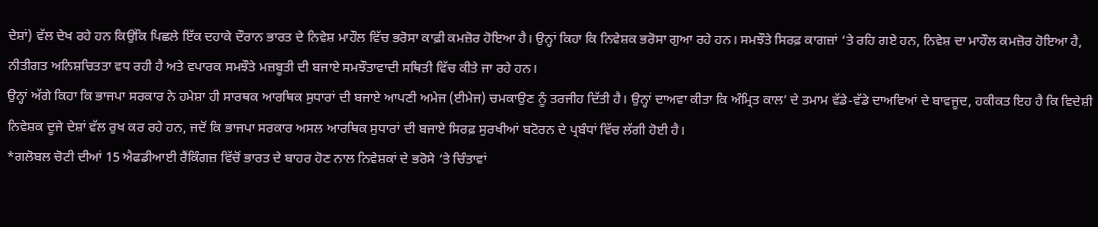ਦੇਸ਼ਾਂ) ਵੱਲ ਦੇਖ ਰਹੇ ਹਨ ਕਿਉਂਕਿ ਪਿਛਲੇ ਇੱਕ ਦਹਾਕੇ ਦੌਰਾਨ ਭਾਰਤ ਦੇ ਨਿਵੇਸ਼ ਮਾਹੌਲ ਵਿੱਚ ਭਰੋਸਾ ਕਾਫ਼ੀ ਕਮਜ਼ੋਰ ਹੋਇਆ ਹੈ। ਉਨ੍ਹਾਂ ਕਿਹਾ ਕਿ ਨਿਵੇਸ਼ਕ ਭਰੋਸਾ ਗੁਆ ਰਹੇ ਹਨ। ਸਮਝੌਤੇ ਸਿਰਫ਼ ਕਾਗਜ਼ਾਂ ‘ਤੇ ਰਹਿ ਗਏ ਹਨ, ਨਿਵੇਸ਼ ਦਾ ਮਾਹੌਲ ਕਮਜ਼ੋਰ ਹੋਇਆ ਹੈ, ਨੀਤੀਗਤ ਅਨਿਸ਼ਚਿਤਤਾ ਵਧ ਰਹੀ ਹੈ ਅਤੇ ਵਪਾਰਕ ਸਮਝੌਤੇ ਮਜ਼ਬੂਤੀ ਦੀ ਬਜਾਏ ਸਮਝੌਤਾਵਾਦੀ ਸਥਿਤੀ ਵਿੱਚ ਕੀਤੇ ਜਾ ਰਹੇ ਹਨ।
ਉਨ੍ਹਾਂ ਅੱਗੇ ਕਿਹਾ ਕਿ ਭਾਜਪਾ ਸਰਕਾਰ ਨੇ ਹਮੇਸ਼ਾ ਹੀ ਸਾਰਥਕ ਆਰਥਿਕ ਸੁਧਾਰਾਂ ਦੀ ਬਜਾਏ ਆਪਣੀ ਅਮੇਜ (ਈਮੇਜ) ਚਮਕਾਉਣ ਨੂੰ ਤਰਜੀਹ ਦਿੱਤੀ ਹੈ। ਉਨ੍ਹਾਂ ਦਾਅਵਾ ਕੀਤਾ ਕਿ ਅੰਮ੍ਰਿਤ ਕਾਲ’ ਦੇ ਤਮਾਮ ਵੱਡੇ-ਵੱਡੇ ਦਾਅਵਿਆਂ ਦੇ ਬਾਵਜੂਦ, ਹਕੀਕਤ ਇਹ ਹੈ ਕਿ ਵਿਦੇਸ਼ੀ ਨਿਵੇਸ਼ਕ ਦੂਜੇ ਦੇਸ਼ਾਂ ਵੱਲ ਰੁਖ ਕਰ ਰਹੇ ਹਨ, ਜਦੋਂ ਕਿ ਭਾਜਪਾ ਸਰਕਾਰ ਅਸਲ ਆਰਥਿਕ ਸੁਧਾਰਾਂ ਦੀ ਬਜਾਏ ਸਿਰਫ਼ ਸੁਰਖੀਆਂ ਬਟੋਰਨ ਦੇ ਪ੍ਰਬੰਧਾਂ ਵਿੱਚ ਲੱਗੀ ਹੋਈ ਹੈ।
*ਗਲੋਬਲ ਚੋਟੀ ਦੀਆਂ 15 ਐਫਡੀਆਈ ਰੈਂਕਿੰਗਜ਼ ਵਿੱਚੋਂ ਭਾਰਤ ਦੇ ਬਾਹਰ ਹੋਣ ਨਾਲ ਨਿਵੇਸ਼ਕਾਂ ਦੇ ਭਰੋਸੇ ‘ਤੇ ਚਿੰਤਾਵਾਂ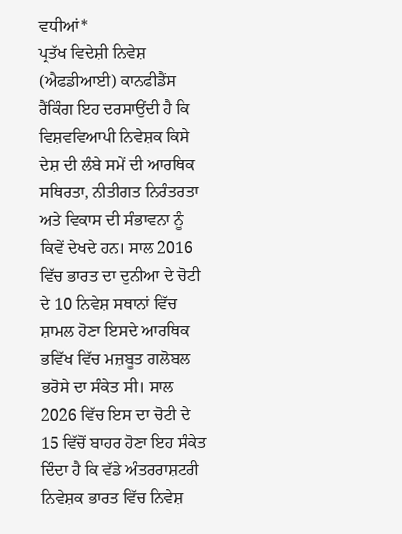ਵਧੀਆਂ*
ਪ੍ਰਤੱਖ ਵਿਦੇਸ਼ੀ ਨਿਵੇਸ਼ (ਐਫਡੀਆਈ) ਕਾਨਫੀਡੈਂਸ ਰੈਂਕਿੰਗ ਇਹ ਦਰਸਾਉਂਦੀ ਹੈ ਕਿ ਵਿਸ਼ਵਵਿਆਪੀ ਨਿਵੇਸ਼ਕ ਕਿਸੇ ਦੇਸ਼ ਦੀ ਲੰਬੇ ਸਮੇਂ ਦੀ ਆਰਥਿਕ ਸਥਿਰਤਾ, ਨੀਤੀਗਤ ਨਿਰੰਤਰਤਾ ਅਤੇ ਵਿਕਾਸ ਦੀ ਸੰਭਾਵਨਾ ਨੂੰ ਕਿਵੇਂ ਦੇਖਦੇ ਹਨ। ਸਾਲ 2016 ਵਿੱਚ ਭਾਰਤ ਦਾ ਦੁਨੀਆ ਦੇ ਚੋਟੀ ਦੇ 10 ਨਿਵੇਸ਼ ਸਥਾਨਾਂ ਵਿੱਚ ਸ਼ਾਮਲ ਹੋਣਾ ਇਸਦੇ ਆਰਥਿਕ ਭਵਿੱਖ ਵਿੱਚ ਮਜ਼ਬੂਤ ਗਲੋਬਲ ਭਰੋਸੇ ਦਾ ਸੰਕੇਤ ਸੀ। ਸਾਲ 2026 ਵਿੱਚ ਇਸ ਦਾ ਚੋਟੀ ਦੇ 15 ਵਿੱਚੋਂ ਬਾਹਰ ਹੋਣਾ ਇਹ ਸੰਕੇਤ ਦਿੰਦਾ ਹੈ ਕਿ ਵੱਡੇ ਅੰਤਰਰਾਸ਼ਟਰੀ ਨਿਵੇਸ਼ਕ ਭਾਰਤ ਵਿੱਚ ਨਿਵੇਸ਼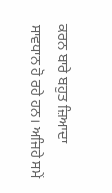ਕਰਨ ਬਾਰੇ ਬਹੁਤ ਜ਼ਿਆਦਾ ਸਾਵਧਾਨ ਹੋ ਰਹੇ ਹਨ। ਅਜਿਹੇ ਸਮੇਂ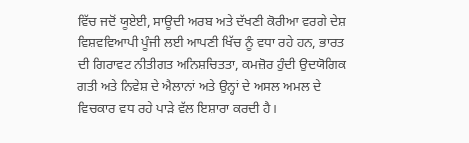ਵਿੱਚ ਜਦੋਂ ਯੂਏਈ, ਸਾਊਦੀ ਅਰਬ ਅਤੇ ਦੱਖਣੀ ਕੋਰੀਆ ਵਰਗੇ ਦੇਸ਼ ਵਿਸ਼ਵਵਿਆਪੀ ਪੂੰਜੀ ਲਈ ਆਪਣੀ ਖਿੱਚ ਨੂੰ ਵਧਾ ਰਹੇ ਹਨ, ਭਾਰਤ ਦੀ ਗਿਰਾਵਟ ਨੀਤੀਗਤ ਅਨਿਸ਼ਚਿਤਤਾ, ਕਮਜ਼ੋਰ ਹੁੰਦੀ ਉਦਯੋਗਿਕ ਗਤੀ ਅਤੇ ਨਿਵੇਸ਼ ਦੇ ਐਲਾਨਾਂ ਅਤੇ ਉਨ੍ਹਾਂ ਦੇ ਅਸਲ ਅਮਲ ਦੇ ਵਿਚਕਾਰ ਵਧ ਰਹੇ ਪਾੜੇ ਵੱਲ ਇਸ਼ਾਰਾ ਕਰਦੀ ਹੈ।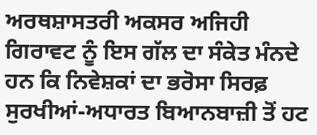ਅਰਥਸ਼ਾਸਤਰੀ ਅਕਸਰ ਅਜਿਹੀ ਗਿਰਾਵਟ ਨੂੰ ਇਸ ਗੱਲ ਦਾ ਸੰਕੇਤ ਮੰਨਦੇ ਹਨ ਕਿ ਨਿਵੇਸ਼ਕਾਂ ਦਾ ਭਰੋਸਾ ਸਿਰਫ਼ ਸੁਰਖੀਆਂ-ਅਧਾਰਤ ਬਿਆਨਬਾਜ਼ੀ ਤੋਂ ਹਟ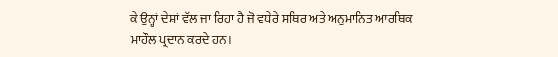ਕੇ ਉਨ੍ਹਾਂ ਦੇਸ਼ਾਂ ਵੱਲ ਜਾ ਰਿਹਾ ਹੈ ਜੋ ਵਧੇਰੇ ਸਥਿਰ ਅਤੇ ਅਨੁਮਾਨਿਤ ਆਰਥਿਕ ਮਾਹੌਲ ਪ੍ਰਦਾਨ ਕਰਦੇ ਹਨ।